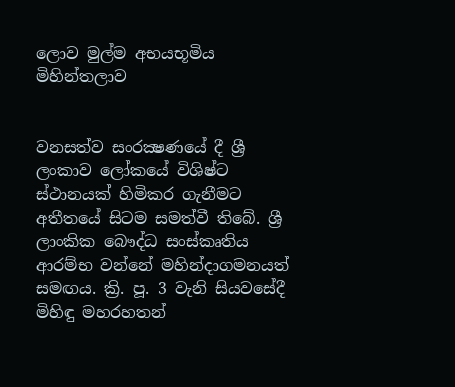ලොව මුල්ම අභයභූමිය මිහින්තලාව


වනසත්ව සංරක්‍ෂණයේ දී ශ්‍රී ලංකාව ලෝකයේ විශිෂ්ට ස්‌ථානයක්‌ හිමිකර ගැනීමට අතීතයේ සිටම සමත්වී තිබේ. ශ්‍රී ලාංකික බෞද්ධ සංස්‌කෘතිය ආරම්භ වන්නේ මහින්දාගමනයත් සමඟය. ක්‍රි. පූ. 3 වැනි සියවසේදී මිහිඳු මහරහතන්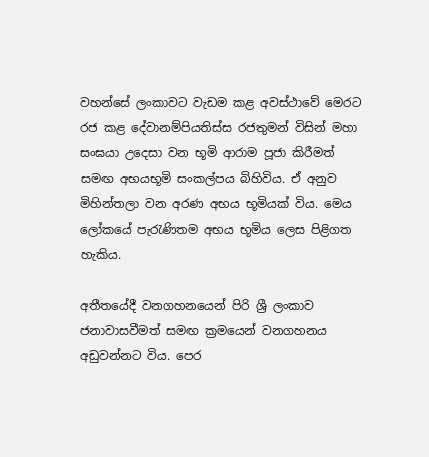වහන්සේ ලංකාවට වැඩම කළ අවස්‌ථාවේ මෙරට රජ කළ දේවානම්පියතිස්‌ස රජතුමන් විසින් මහා සංඝයා උදෙසා වන භූමි ආරාම පූජා කිරීමත් සමඟ අභයභූමි සංකල්පය බිහිවිය. ඒ අනුව මිහින්තලා වන අරණ අභය භූමියක්‌ විය. මෙය ලෝකයේ පැරැණිතම අභය භූමිය ලෙස පිළිගත හැකිය.

අතීතයේදී වනගහනයෙන් පිරි ශ්‍රී ලංකාව ජනාවාසවීමත් සමඟ ක්‍රමයෙන් වනගහනය අඩුවන්නට විය. පෙර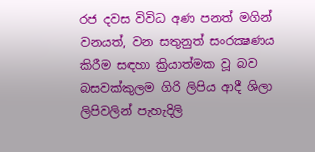රජ දවස විවිධ අණ පනත් මගින් වනයත්, වන සතුනුත් සංරක්‍ෂණය කිරීම සඳහා ක්‍රියාත්මක වූ බව බසවක්‌කුලම ගිරි ලිපිය ආදී ශිලා ලිපිවලින් පැහැදිලි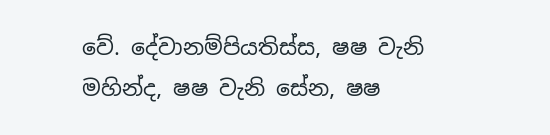වේ. දේවානම්පියතිස්‌ස, ෂෂ වැනි මහින්ද, ෂෂ වැනි සේන, ෂෂ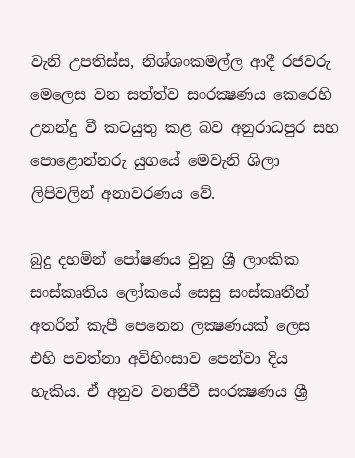වැනි උපතිස්‌ස, නිශ්ශංකමල්ල ආදී රජවරු මෙලෙස වන සත්ත්ව සංරක්‍ෂණය කෙරෙහි උනන්දු වී කටයුතු කළ බව අනුරාධපුර සහ පොළොන්නරු යුගයේ මෙවැනි ශිලා ලිපිවලින් අනාවරණය වේ.

බුදු දහමින් පෝෂණය වුනු ශ්‍රී ලාංකික සංස්‌කෘතිය ලෝකයේ සෙසු සංස්‌කෘතීන් අතරින් කැපී පෙනෙන ලක්‍ෂණයක්‌ ලෙස එහි පවත්නා අවිහිංසාව පෙන්වා දිය හැකිය. ඒ අනුව වනජීවී සංරක්‍ෂණය ශ්‍රී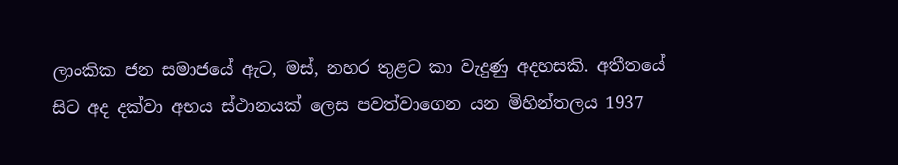ලාංකික ජන සමාජයේ ඇට, මස්‌, නහර තුළට කා වැදුණු අදහසකි. අතීතයේ සිට අද දක්‌වා අභය ස්‌ථානයක්‌ ලෙස පවත්වාගෙන යන මිහින්තලය 1937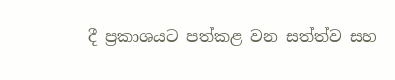දී ප්‍රකාශයට පත්කළ වන සත්ත්ව සහ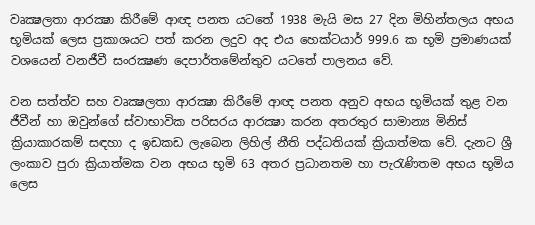වෘක්‍ෂලතා ආරක්‍ෂා කිරීමේ ආඥ පනත යටතේ 1938 මැයි මස 27 දින මිහින්තලය අභය භූමියක්‌ ලෙස ප්‍රකාශයට පත් කරන ලදුව අද එය හෙක්‌ටයාර් 999.6 ක භූමි ප්‍රමාණයක්‌ වශයෙන් වනජීවී සංරක්‍ෂණ දෙපාර්තමේන්තුව යටතේ පාලනය වේ.

වන සත්ත්ව සහ වෘක්‍ෂලතා ආරක්‍ෂා කිරීමේ ආඥ පනත අනුව අභය භූමියක්‌ තුළ වන ජීවීන් හා ඔවුන්ගේ ස්‌වාභාවික පරිසරය ආරක්‍ෂා කරන අතරතුර සාමාන්‍ය මිනිස්‌ ක්‍රියාකාරකම් සඳහා ද ඉඩකඩ ලැබෙන ලිහිල් නීති පද්ධතියක්‌ ක්‍රියාත්මක වේ. දැනට ශ්‍රී ලංකාව පුරා ක්‍රියාත්මක වන අභය භූමි 63 අතර ප්‍රධානතම හා පැරැණිතම අභය භූමිය ලෙස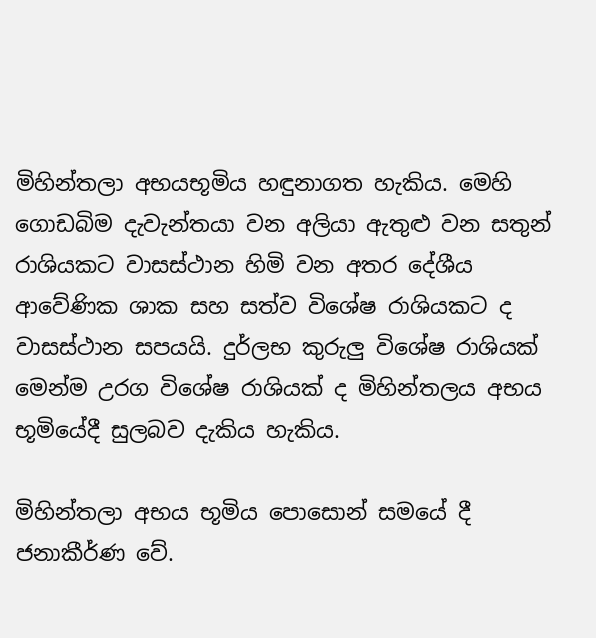මිහින්තලා අභයභූමිය හඳුනාගත හැකිය. මෙහි ගොඩබිම දැවැන්තයා වන අලියා ඇතුළු වන සතුන් රාශියකට වාසස්‌ථාන හිමි වන අතර දේශීය ආවේණික ශාක සහ සත්ව විශේෂ රාශියකට ද වාසස්‌ථාන සපයයි. දුර්ලභ කුරුලු විශේෂ රාශියක්‌ මෙන්ම උරග විශේෂ රාශියක්‌ ද මිහින්තලය අභය භූමියේදී සුලබව දැකිය හැකිය.

මිහින්තලා අභය භූමිය පොසොන් සමයේ දී ජනාකීර්ණ වේ.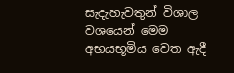සැදැහැවතුන් විශාල වශයෙන් මෙම අභයභූමිය වෙත ඇදී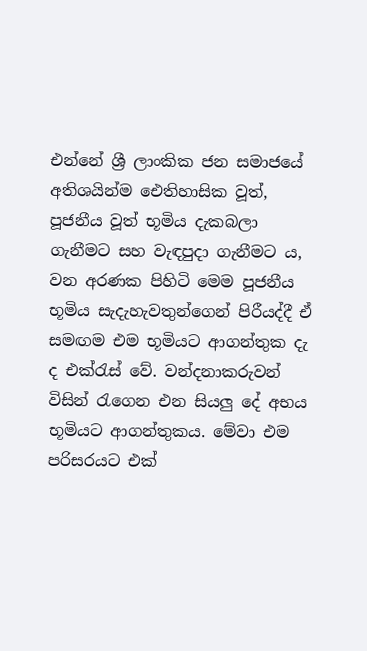එන්නේ ශ්‍රී ලාංකික ජන සමාජයේ අතිශයින්ම ඓතිහාසික වූත්, පූජනීය වූත් භූමිය දැකබලා ගැනීමට සහ වැඳපුදා ගැනීමට ය, වන අරණක පිහිටි මෙම පූජනීය භූමිය සැදැහැවතුන්ගෙන් පිරීයද්දී ඒ සමඟම එම භූමියට ආගන්තුක දැ ද එක්‌රැස්‌ වේ. වන්දනාකරුවන් විසින් රැගෙන එන සියලු දේ අභය භූමියට ආගන්තුකය. මේවා එම පරිසරයට එක්‌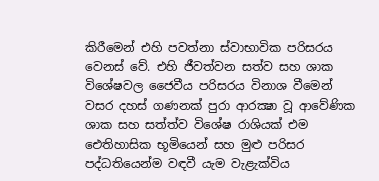කිරීමෙන් එහි පවත්නා ස්‌වාභාවික පරිසරය වෙනස්‌ වේ. එහි ජීවත්වන සත්ව සහ ශාක විශේෂවල ජෛවීය පරිසරය විනාශ වීමෙන් වසර දහස්‌ ගණනක්‌ පුරා ආරක්‍ෂා වූ ආවේණික ශාක සහ සත්ත්ව විශේෂ රාශියක්‌ එම ඓතිහාසික භූමියෙන් සහ මුළු පරිසර පද්ධතියෙන්ම වඳවී යැම වැළැක්‌විය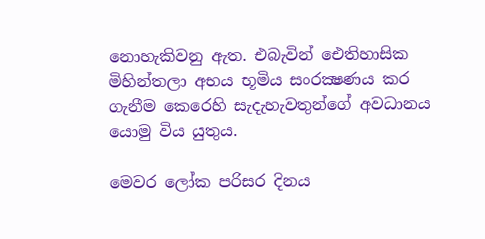නොහැකිවනු ඇත. එබැවින් ඓතිහාසික මිහින්තලා අභය භූමිය සංරක්‍ෂණය කර ගැනීම කෙරෙහි සැදැහැවතුන්ගේ අවධානය යොමු විය යුතුය.

මෙවර ලෝක පරිසර දිනය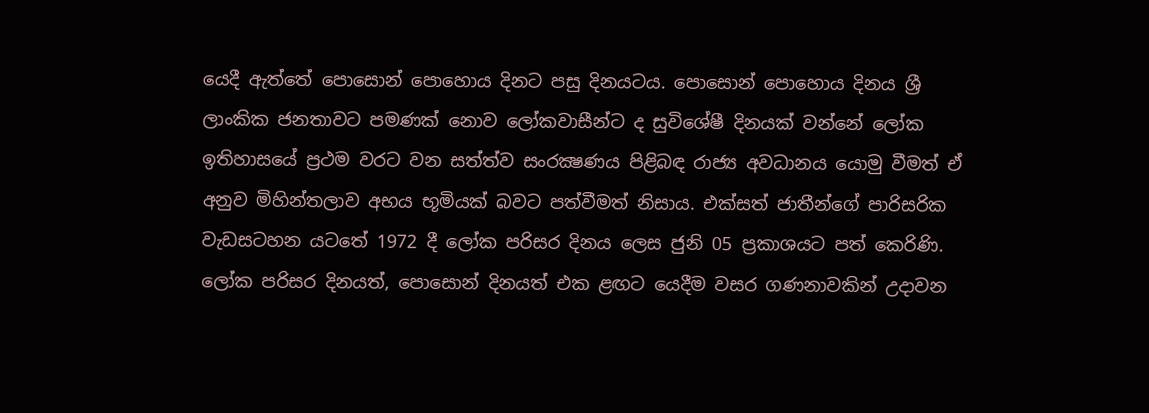යෙදී ඇත්තේ පොසොන් පොහොය දිනට පසු දිනයටය. පොසොන් පොහොය දිනය ශ්‍රී ලාංකික ජනතාවට පමණක්‌ නොව ලෝකවාසීන්ට ද සුවිශේෂී දිනයක්‌ වන්නේ ලෝක ඉතිහාසයේ ප්‍රථම වරට වන සත්ත්ව සංරක්‍ෂණය පිළිබඳ රාජ්‍ය අවධානය යොමු වීමත් ඒ අනුව මිහින්තලාව අභය භූමියක්‌ බවට පත්වීමත් නිසාය. එක්‌සත් ජාතීන්ගේ පාරිසරික වැඩසටහන යටතේ 1972 දී ලෝක පරිසර දිනය ලෙස ජුනි 05 ප්‍රකාශයට පත් කෙරිණි. ලෝක පරිසර දිනයත්, පොසොන් දිනයත් එක ළඟට යෙදීම වසර ගණනාවකින් උදාවන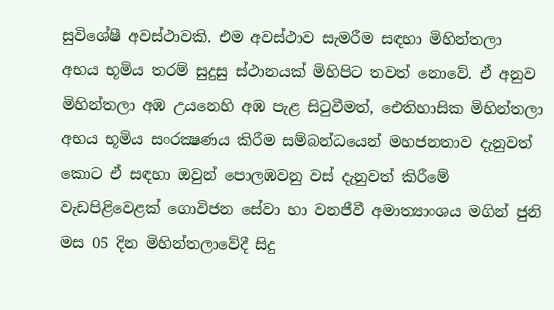සුවිශේෂී අවස්‌ථාවකි. එම අවස්‌ථාව සැමරීම සඳහා මිහින්තලා අභය භූමිය තරම් සුදුසු ස්‌ථානයක්‌ මිහිපිට තවත් නොවේ. ඒ අනුව මිහින්තලා අඹ උයනෙහි අඹ පැළ සිටුවීමත්, ඓතිහාසික මිහින්තලා අභය භූමිය සංරක්‍ෂණය කිරීම සම්බන්ධයෙන් මහජනතාව දැනුවත් කොට ඒ සඳහා ඔවුන් පොලඹවනු වස්‌ දැනුවත් කිරීමේ වැඩපිළිවෙළක්‌ ගොවිජන සේවා හා වනජීවී අමාත්‍යාංශය මගින් ජුනි මස 05 දින මිහින්තලාවේදී සිදු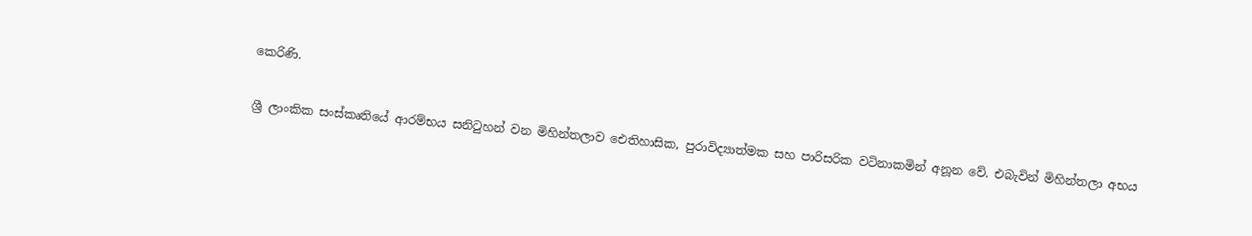කෙරිණි.

ශ්‍රී ලාංකික සංස්‌කෘතියේ ආරම්භය සනිටුහන් වන මිහින්තලාව ඓතිහාසික, පුරාවිද්‍යාත්මක සහ පාරිසරික වටිනාකමින් අනූන වේ. එබැවින් මිහින්තලා අභය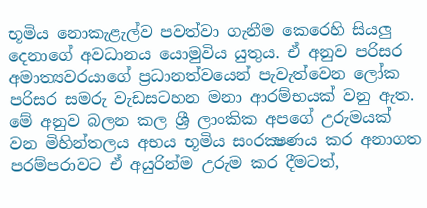භූමිය නොකැළැල්ව පවත්වා ගැනීම කෙරෙහි සියලු දෙනාගේ අවධානය යොමුවිය යුතුය. ඒ අනුව පරිසර අමාත්‍යවරයාගේ ප්‍රධානත්වයෙන් පැවැත්වෙන ලෝක පරිසර සමරු වැඩසටහන මනා ආරම්භයක්‌ වනු ඇත. මේ අනුව බලන කල ශ්‍රී ලාංකික අපගේ උරුමයක්‌ වන මිහින්තලය අභය භූමිය සංරක්‍ෂණය කර අනාගත පරම්පරාවට ඒ අයුරින්ම උරුම කර දීමටත්,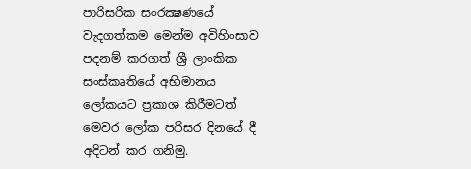පාරිසරික සංරක්‍ෂණයේ වැදගත්කම මෙන්ම අවිහිංසාව පදනම් කරගත් ශ්‍රී ලාංකික සංස්‌කෘතියේ අභිමානය ලෝකයට ප්‍රකාශ කිරීමටත් මෙවර ලෝක පරිසර දිනයේ දී අදිටන් කර ගනිමු.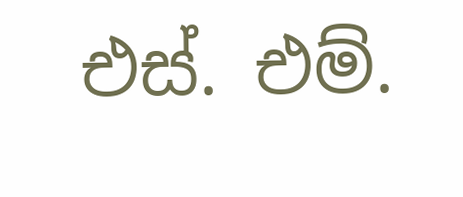එස්‌. එම්.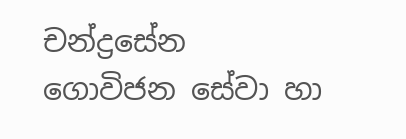චන්ද්‍රසේන
ගොවිජන සේවා හා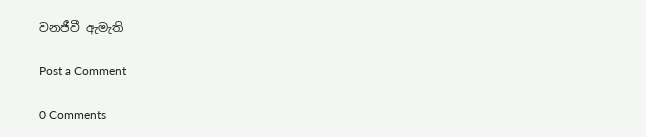වනජීවී ඇමැති

Post a Comment

0 Comments